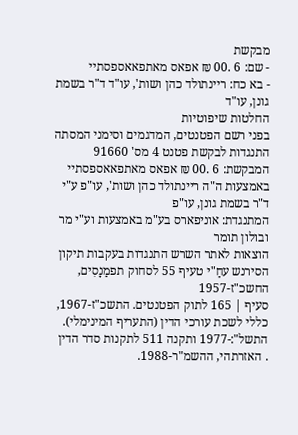מבקשת
- שם: 6 .00 ₪ אפאס מאתפאאספסתיי
- בא כח: ריינתולד כהן ושות', עו"ד ד"ר בשמת גונן, עו"ד
החלטות שיפוטיות
בפני רשם הפטנטים, המדגמים וסימני המסתה התנגדות לבקשת פטנט 4 מס' 91660
המבקשת: 6 .00 ₪ אפאס מאתפאאספסתיי באמצעות ה"ה ריינתולד כהן ושות', עו"פ ע"י ד"ר בשמת גונן, עו"פ
המתנגדת: אוניפארס בע"מ באמצעות וע"י מר ובולון תומר
הוצאות לאתר השרש התנגדות בעקבות תיקון הסירנש עחַ"י טעיף 55 לסחוק תפמַנָסִים, החשכ"ז-1957
סעיף | 165 לתוק הפטנטים. התשכ"ז-1967, כללי לשכת עורכי הדין (התעריף המינימלי). התשל":-1977 ותקנה 511 לתקנות סדר הדין
. האזרתהי, ההשמ"ר-1988.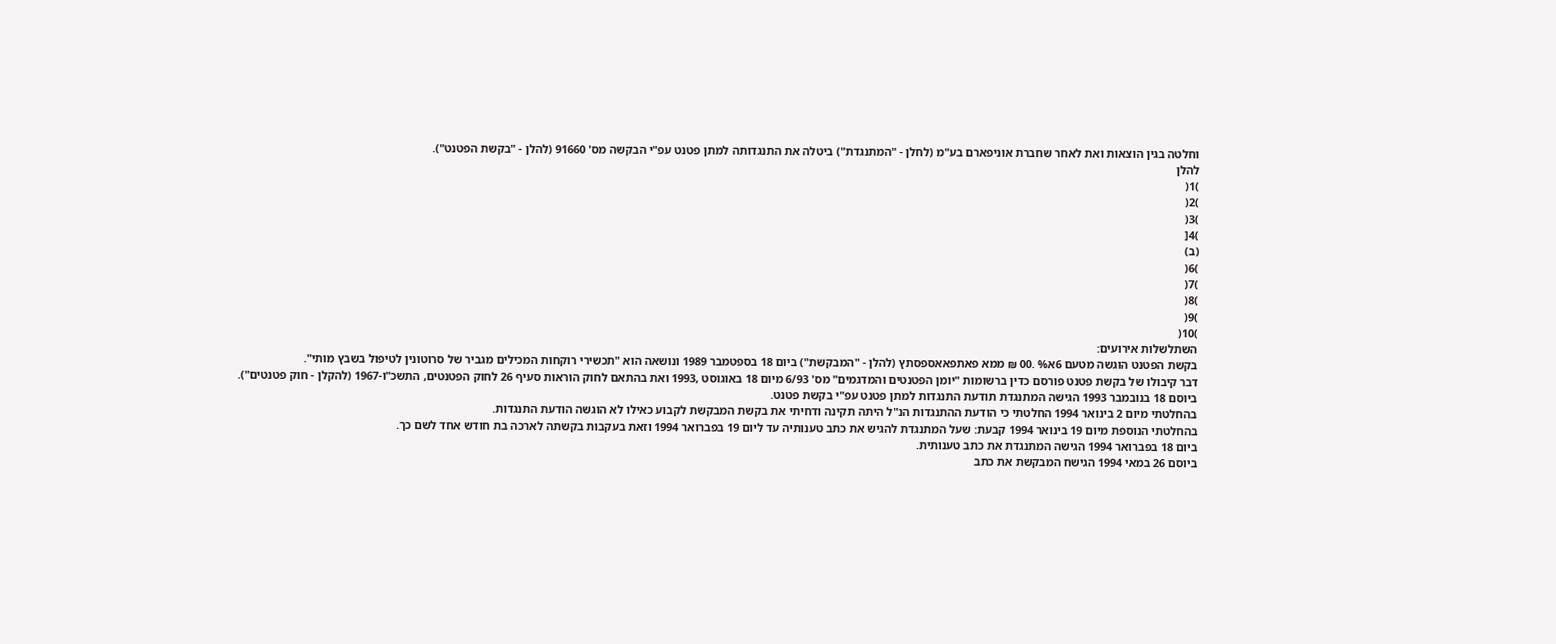וחלטה בגין הוצאות ואת לאחר שחברת אוניפארם בע"מ (לחלן - "המתנגדת") ביטלה את התנגדותה למתן פטנט עפ"י הבקשה מס' 91660 (להלן - "בקשת הפטנט").
להלן
)1(
)2(
)3(
)4[
(ב)
)6(
)7(
)8(
)9(
)10(
השתלשלות אירועים:
בקשת הפטנט הוגשה מטעם 6א% .00 ₪ ממא פאתפאאספסתץ (להלן - "המבקשת") ביום 18 בספטמבר 1989 ונושאה הוא "תכשירי רוקחות המכילים מגביר של סרוטונין לטיפול בשבץ מותי".
דבר קיבולו של בקשת פטנט פורסם כדין ברשומות "יומן הפטנטים והמדגמים" מס' 6/93 מיום 18 באוגוסט ,1993 ואת בהתאם לחוק הוראות סעיף 26 לחוק הפטנטים, התשכ"ו-1967 (להקלן - חוק פטנטים").
ביוסם 18 בנובמבר 1993 הגישה המתנגדת תודעת התנגדות למתן פטנט עפ"י בקשת פטנט.
בהחלטתי מיום 2 בינואר 1994 החלטתי כי הודעת ההתנגדות הנ"ל היתה תקינה ודחיתי את בקשת המבקשת לקבוע כאילו לא הוגשה הודעת התנגדות.
בהחלטתי הנוספת מיום 19 בינואר 1994 קבעת: שעל המתנגדת להגיש את כתב טענותיה עד ליום 19 בפברואר 1994 וזאת בעקבות בקשתה לארכה בת חודש אחד לשם כך.
ביום 18 בפברואר 1994 הגישה המתנגדת את כתב טענותית.
ביוסם 26 במאי 1994 הגישח המבקשת את כתב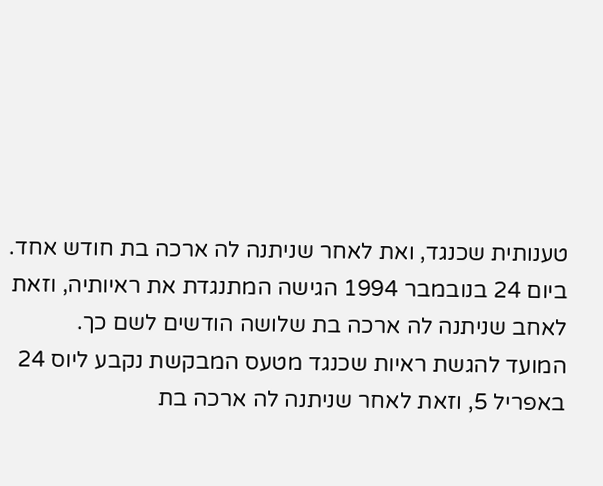טענותית שכנגד, ואת לאחר שניתנה לה ארכה בת חודש אחד.
ביום 24 בנובמבר 1994 הגישה המתנגדת את ראיותיה, וזאת לאחב שניתנה לה ארכה בת שלושה הודשים לשם כך.
המועד להגשת ראיות שכנגד מטעס המבקשת נקבע ליוס 24 באפריל 5, וזאת לאחר שניתנה לה ארכה בת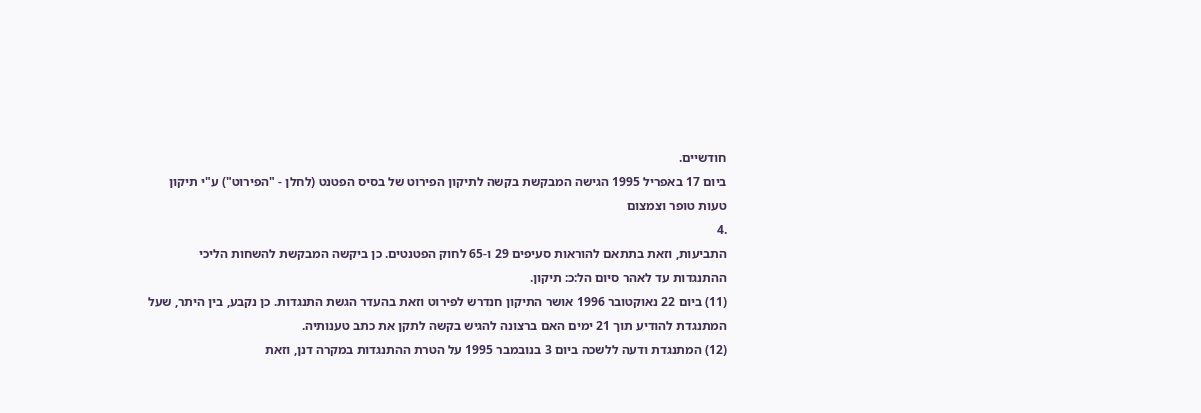חודשיים.
ביום 17 באפריל 1995 הגישה המבקשת בקשה לתיקון הפירוט של בסיס הפטנט (לחלן - "הפירוט") ע"י תיקון טעות טופר וצמצום
.4
התביעות, וזאת בתתאם להוראות סעיפים 29 ו-65 לחוק הפטנטים. כן ביקשה המבקשת להשחות הליכי ההתנגדות עד לאהר סיום הל:כ: תיקון.
(11) ביום 22 נאוקטובר 1996 אושר התיקון חנדרש לפירוט וזאת בהעדר הגשת התנגדות. כן נקבע, בין היתר, שעל המתנגדת להודיע תוך 21 ימים האם ברצונה להגיש בקשה לתקן את כתב טענותיה.
(12) המתנגדת ודעה ללשכה ביום 3 בנובמבר 1995 על הטרת ההתנגדות במקרה דנן, וזאת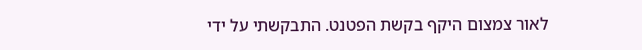לאור צמצום היקף בקשת הפטנט. התבקשתי על ידי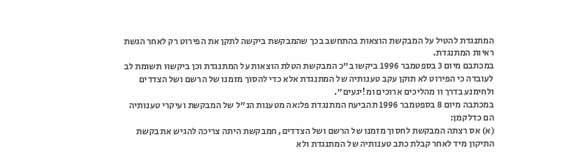המתנגדת להטיל על המבקשת הוצאות בהתחשב בכך שהמבקשת ביקשה לתקן את הפירוט רק לאחר הגשת ראיות המתנגדת.
במכתבם מיום 3 בספטמבר 1996 ביקשו ב"כ המבקשת הטלת הוצאות על המתנגדת וכן ביקשוּו תשומת לב לעובדה כי הפירוט לא תוקן עקב טענותיה של המתנגדת אלא כדי להסוך מזמנו של הרשם ושל הצדדים ולחימנע בדרך וו מהליכים ארוכים ומ!יגעים".
במכתבה מיום 8 בספטמבר 1996 תהביעח המתנגדת פל:אה מטענות הנ"ל של המבקשת ועיקרי טענותיה הם כדלקמן:
(א) אס רצתה המבקשת לחסוך מזמנו של הרשם ושל הצדדים, חמבקשת היתה צריכה להגיש את בקשת התיקון מיד לאחר קבלת כתב טענותיה של המתנגדת ולא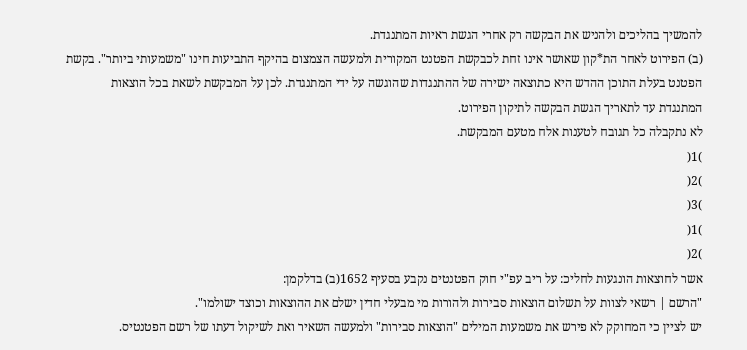להמשיך בהליכים ולהניש את הבקשה רק אחרי הגשת ראיות המתנגדת.
(ב) הפירוט לאחר הת*קון שאושר אינו זחת לכבקשת הפטנט המקורית ולמעשה הצמצום בהיקף התביעות חינו "משמעותי ביותר". בקשת הפטנט בעלת התוכן ההדש היא כתוצאה ישירה של ההתנגדות שהוגשה על ידי המתנגדת. לכן על המבקשת לשאת בכל הוצאות המתנגדת עד לתאריך הגשת הבקשה לתיקון הפירוט.
לא נתקבלה כל תגובח לטענות אלח מטעם המבקשת.
)1(
)2(
)3(
)1(
)2(
אשר לחוצאות הונגעות לחליכ: על ריב עפ"י חוק הפטנטים נקבע בסעיף 1652(ב) בדלקמן:
"הרשם | רשאי לצוות על תשלום הוצאות סבירות ולהורות מי מבעלי חדין ישלם את ההוצאות וכוצד ישולמו".
יש לציין כי המחוקק לא פירש את משמעות המילים "הוצאות סבירות" ולמעשה השאיר ואת לשיקול דעתו של רשם הפטנטיס.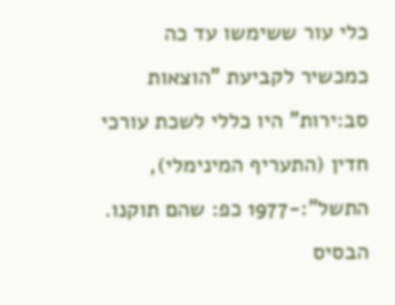כלי עור ששימשו עד כה כמכשיר לקביעת "הוצאות סב:ירות" היו כללי לשכת עורכי חדין (התעריף המינימלי), התשל":-1977 כפ: שהם תוקנו. הבסיס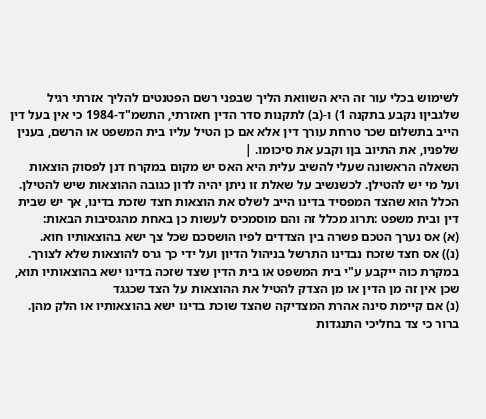לשימוש בכלי עור זה היא השוואת הליך שבפני רשם הפטנטים להליך אזרתי רגיל שלגביןו נקבע בתקנה 1) ו-(ב) לתקנות סדר הדין חאזרתי, התשמ"ד-1984 כי אין בעל דין הייב בתשלום שכר טרחת עורך דין אלא אם כן הטיל עליו בית המשפט או הרשם, בענין שלפניו, את התיוב בןו וקבע את סיכומו. |
השאלה הראשונה שעלי להשיב עלית היא האס יש מקום במקרח דנן לפסוק הוצאות ועל מי יש להטילן. לכשנשיב על שאלת זו ניתן יהיה לדון כגובה ההוצאות שיש להטילן.
הכלל הוא שהצד המפסיד בדינו הייב לשלס את הוצאות חצד שזכת בדינו, אך יש שבית דין ובית משפט :תרוג מכלל זה והם מוסמכיס לעשות כן באחת מהגסיבות הבאות:
(א) אס נערך הטכם פשרה בין הצדדים לפיו הושסכם שכל צך ישא בהוצאותיו חוא.
(נ)) אס חצד שזכח נבדינו התרשל בניהול הדיון ועל ידי כך גרס להוצאות שלא לצורך. במקרת כוה ייקבע ע"י בית המשפט או בית הדין שצד שזכה בדינו ישא בהוצאותיו תוא, שכן אין זה מן הדין או מן הצדק להטיל את ההוצאות על הצד שכגגד
(נ) אם קיימת סינה אהרת המצדיקה שהצד שוכת בדינו ישא בהוצאותיו או הלק מהן.
ברור כי צד בחליכי התנגדות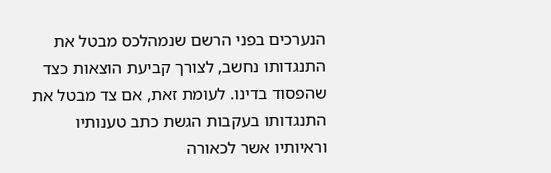הנערכים בפני הרשם שנמהלכס מבטל את התנגדותו נחשב, לצורך קביעת הוצאות כצד שהפסוד בדינו. לעומת זאת, אם צד מבטל את התנגדותו בעקבות הגשת כתב טענותיו וראיותיו אשר לכאורה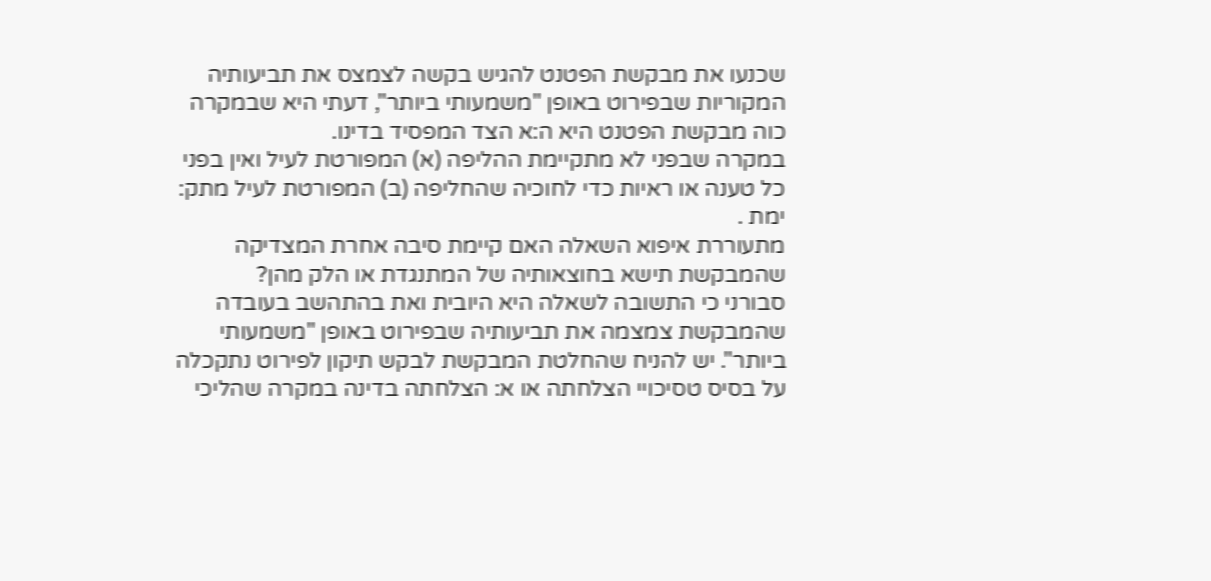שכנעו את מבקשת הפטנט להגיש בקשה לצמצס את תביעותיה המקוריות שבפירוט באופן "משמעותי ביותר", דעתי היא שבמקרה כוה מבקשת הפטנט היא ה:א הצד המפסיד בדינו.
במקרה שבפני לא מתקיימת ההליפה (א) המפורטת לעיל ואין בפני כל טענה או ראיות כדי לחוכיה שהחליפה (ב) המפורטת לעיל מתק: ימת .
מתעוררת איפוא השאלה האם קיימת סיבה אחרת המצדיקה שהמבקשת תישא בחוצאותיה של המתנגדת או הלק מהן?
סבורני כי התשובה לשאלה היא היובית ואת בהתהשב בעובדה שהמבקשת צמצמה את תביעותיה שבפירוט באופן "משמעותי ביותר". יש להניח שהחלטת המבקשת לבקש תיקון לפירוט נתקכלה על בסיס טסיכויי הצלחתה או א: הצלחתה בדינה במקרה שהליכי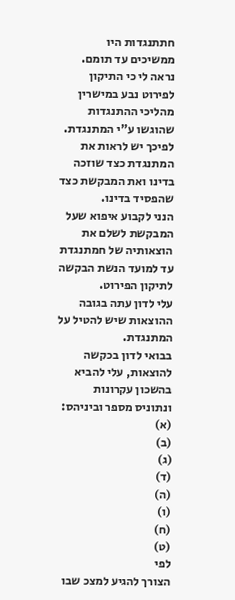חתתנגדות היו ממשיכים עד תומם. נראה לי כי התיקון לפירוט נבע במישרין מהליכי ההתנגדות שהוגשו ע"י המתנגדת. לפיכך יש לראות את המתנגדת כצד שוזכה בדינו ואת המבקשת כצד שהפסיד בדינו.
הנני לקבוע איפוא שעל המבקשת לשלם את הוצאותיה של חמתנגדת עד למועד הנשת הבקשה לתיקון הפירוט.
עלי לדון עתה בגובה ההוצאות שיש להטיל על המתנגדת.
בבואי לדון בכקשה להוצאות, עלי להביא בהשכון עקרונות ונתוניס מספר וביניהס:
(א)
(ב)
(ג)
(ד)
(ה)
(ו)
(ח)
(ט)
לפי
הצורך להגיע למצכ שבו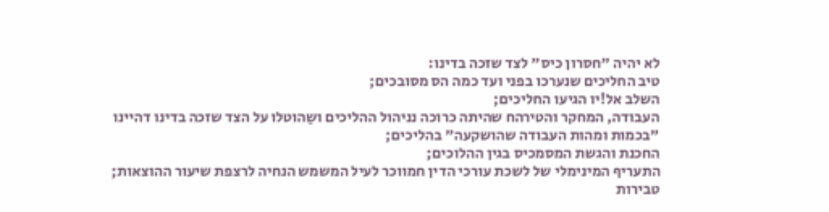לא יהיה "חסרון כיס" לצד שזכה בדינו:
טיב החליכים שנערכו בפני ועד כמה הס מסובכים;
השלב אל!יו הגיעו החליכים;
העבודה, המחקר והטירהח שהיתה כרוכה נניהול ההליכים ושַהוטלו על הצד שזכה בדינו דהיינו "בכמות ומהות העבודה שהושקעה" בהליכים;
החכנת והגשת המסמכיס בגין ההלוכים;
התעריף המינימלי של לשכת עורכי הדין חמווכר לעיל המשמש הנחיה לרצפת שיעור ההוצאות;
טבירות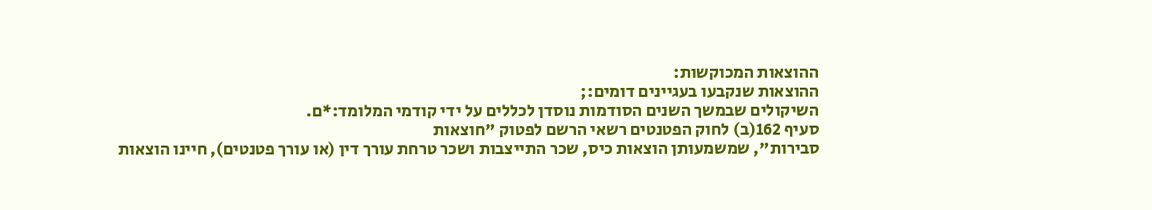ההוצאות המכוקשות:
ההוצאות שנקבעו בעגיינים דומים:;
השיקולים שבמשך השנים הסודמות נוסדן לכללים על ידי קודמי המלומד:*ם.
סעיף 162(ב) לחוק הפטנטים רשאי הרשם לפטוק "חוצאות
סבירות", שמשמעותן הוצאות כיס, שכר התייצבות ושכר טרחת עורך דין (או עורך פטנטים), חיינו הוצאות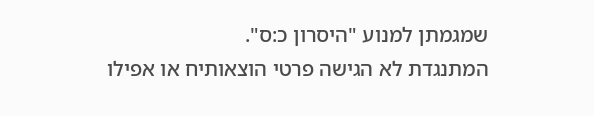שמגמתן למנוע "היסרון כ:ס".
המתנגדת לא הגישה פרטי הוצאותיח או אפילו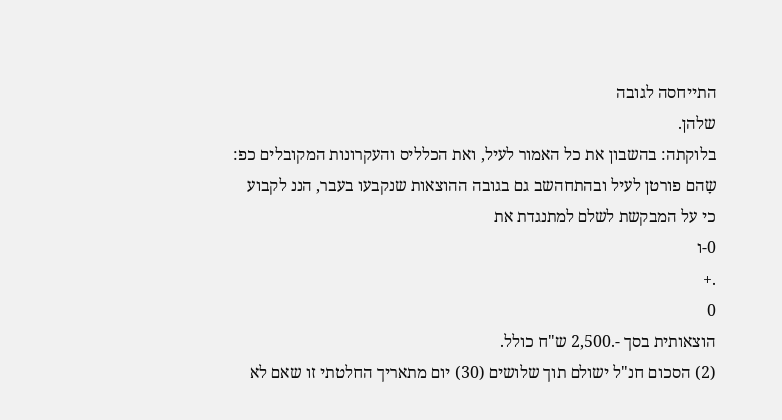התייחסה לגובה
שלהן.
בלוקתה: בהשבון את כל האמור לעיל, ואת הכלליס והעקרונות המקובלים כפ: שָהם פורטן לעיל ובהתחהשב גם בגובה ההוצאות שנקבעו בעבר, הננ לקבוע כי על המבקשת לשלם למתנגדת את
0-ו
.+
0
הוצאותית בסך -.2,500 ש"ח כולל.
(2) הסכום חנ"ל ישולם תוך שלושים (30) יום מתאריך החלטתי זו שאם לא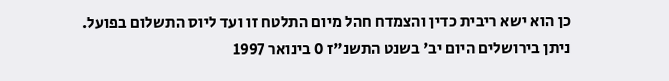כן הוא ישא ריבית כדין והצמדח חהל מיום התלטח זו ועד ליוס התשלום בפועל.
ניתן בירושלים היום יב' בשנט התשנ"ז 0 בינואר 1997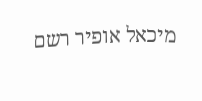מיכאל אופיר רשם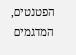הפטנטים, המדגמים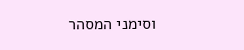וסימני המסהר